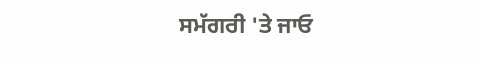ਸਮੱਗਰੀ 'ਤੇ ਜਾਓ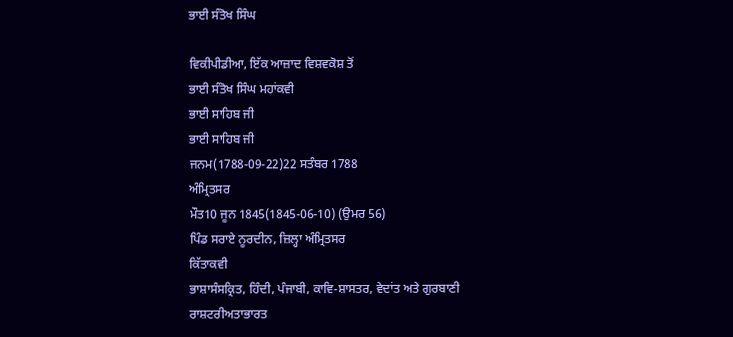ਭਾਈ ਸੰਤੋਖ ਸਿੰਘ

ਵਿਕੀਪੀਡੀਆ, ਇੱਕ ਆਜ਼ਾਦ ਵਿਸ਼ਵਕੋਸ਼ ਤੋਂ
ਭਾਈ ਸੰਤੋਖ ਸਿੰਘ ਮਹਾਂਕਵੀ
ਭਾਈ ਸਾਹਿਬ ਜੀ
ਭਾਈ ਸਾਹਿਬ ਜੀ
ਜਨਮ(1788-09-22)22 ਸਤੰਬਰ 1788
ਅੰਮ੍ਰਿਤਸਰ
ਮੌਤ10 ਜੂਨ 1845(1845-06-10) (ਉਮਰ 56)
ਪਿੰਡ ਸਰਾਏ ਨੂਰਦੀਨ, ਜ਼ਿਲ੍ਹਾ ਅੰਮ੍ਰਿਤਸਰ
ਕਿੱਤਾਕਵੀ
ਭਾਸ਼ਾਸੰਸਕ੍ਰਿਤ, ਹਿੰਦੀ, ਪੰਜਾਬੀ, ਕਾਵਿ-ਸ਼ਾਸਤਰ, ਵੇਦਾਂਤ ਅਤੇ ਗੁਰਬਾਣੀ
ਰਾਸ਼ਟਰੀਅਤਾਭਾਰਤ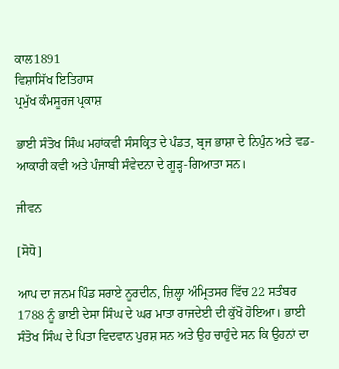ਕਾਲ1891
ਵਿਸ਼ਾਸਿੱਖ ਇਤਿਹਾਸ
ਪ੍ਰਮੁੱਖ ਕੰਮਸੂਰਜ ਪ੍ਰਕਾਸ਼

ਭਾਈ ਸੰਤੋਖ ਸਿੰਘ ਮਹਾਂਕਵੀ ਸੰਸਕ੍ਰਿਤ ਦੇ ਪੰਡਤ, ਬ੍ਰਜ ਭਾਸ਼ਾ ਦੇ ਨਿਪੁੰਨ ਅਤੇ ਵਡ-ਆਕਾਰੀ ਕਵੀ ਅਤੇ ਪੰਜਾਬੀ ਸੰਵੇਦਨਾ ਦੇ ਗੂੜ੍ਹ-ਗਿਆਤਾ ਸਨ।

ਜੀਵਨ

[ਸੋਧੋ]

ਆਪ ਦਾ ਜਨਮ ਪਿੰਡ ਸਰਾਏ ਨੂਰਦੀਨ, ਜ਼ਿਲ੍ਹਾ ਅੰਮ੍ਰਿਤਸਰ ਵਿੱਚ 22 ਸਤੰਬਰ 1788 ਨੂੰ ਭਾਈ ਦੇਸਾ ਸਿੰਘ ਦੇ ਘਰ ਮਾਤਾ ਰਾਜਦੇਈ ਦੀ ਕੁੱਖੋਂ ਹੋਇਆ। ਭਾਈ ਸੰਤੋਖ ਸਿੰਘ ਦੇ ਪਿਤਾ ਵਿਦਵਾਨ ਪੁਰਸ਼ ਸਨ ਅਤੇ ਉਹ ਚਾਹੁੰਦੇ ਸਨ ਕਿ ਉਹਨਾਂ ਦਾ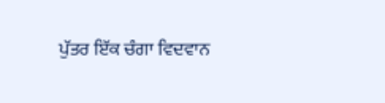ਪੁੱਤਰ ਇੱਕ ਚੰਗਾ ਵਿਦਵਾਨ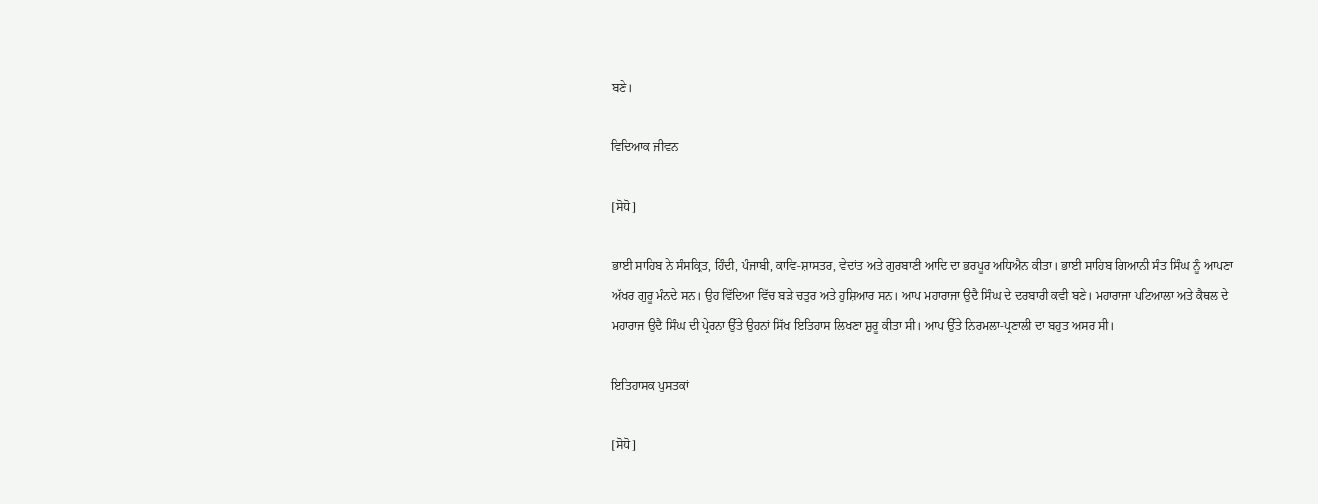ਬਣੇ।

ਵਿਦਿਆਕ ਜੀਵਨ

[ਸੋਧੋ]

ਭਾਈ ਸਾਹਿਬ ਨੇ ਸੰਸਕ੍ਰਿਤ, ਹਿੰਦੀ, ਪੰਜਾਬੀ, ਕਾਵਿ-ਸ਼ਾਸਤਰ, ਵੇਦਾਂਤ ਅਤੇ ਗੁਰਬਾਣੀ ਆਦਿ ਦਾ ਭਰਪੂਰ ਅਧਿਐਨ ਕੀਤਾ। ਭਾਈ ਸਾਹਿਬ ਗਿਆਨੀ ਸੰਤ ਸਿੰਘ ਨੂੰ ਆਪਣਾ ਅੱਖਰ ਗੁਰੂ ਮੰਨਦੇ ਸਨ। ਉਹ ਵਿੱਦਿਆ ਵਿੱਚ ਬੜੇ ਚਤੁਰ ਅਤੇ ਹੁਸ਼ਿਆਰ ਸਨ। ਆਪ ਮਹਾਰਾਜਾ ਉਦੈ ਸਿੰਘ ਦੇ ਦਰਬਾਰੀ ਕਵੀ ਬਣੇ। ਮਹਾਰਾਜਾ ਪਟਿਆਲਾ ਅਤੇ ਕੈਥਲ ਦੇ ਮਹਾਰਾਜ ਉਦੈ ਸਿੰਘ ਦੀ ਪ੍ਰੇਰਨਾ ਉੱਤੇ ਉਹਨਾਂ ਸਿੱਖ ਇਤਿਹਾਸ ਲਿਖਣਾ ਸ਼ੁਰੂ ਕੀਤਾ ਸੀ। ਆਪ ਉੱਤੇ ਨਿਰਮਲਾ-ਪ੍ਰਣਾਲੀ ਦਾ ਬਹੁਤ ਅਸਰ ਸੀ।

ਇਤਿਹਾਸਕ ਪੁਸਤਕਾਂ

[ਸੋਧੋ]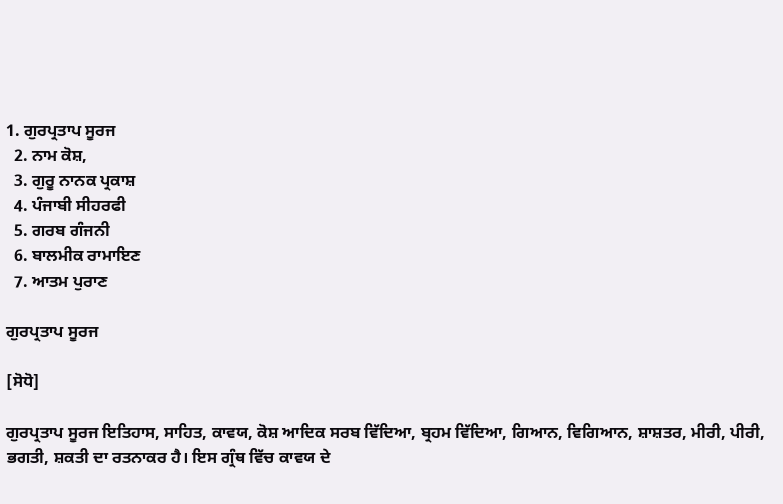1. ਗੁਰਪ੍ਰਤਾਪ ਸੂਰਜ
  2. ਨਾਮ ਕੋਸ਼,
  3. ਗੁਰੂ ਨਾਨਕ ਪ੍ਰਕਾਸ਼
  4. ਪੰਜਾਬੀ ਸੀਹਰਫੀ
  5. ਗਰਬ ਗੰਜਨੀ
  6. ਬਾਲਮੀਕ ਰਾਮਾਇਣ
  7. ਆਤਮ ਪੁਰਾਣ

ਗੁਰਪ੍ਰਤਾਪ ਸੂਰਜ

[ਸੋਧੋ]

ਗੁਰਪ੍ਰਤਾਪ ਸੂਰਜ ਇਤਿਹਾਸ, ਸਾਹਿਤ, ਕਾਵਯ, ਕੋਸ਼ ਆਦਿਕ ਸਰਬ ਵਿੱਦਿਆ, ਬ੍ਰਹਮ ਵਿੱਦਿਆ, ਗਿਆਨ, ਵਿਗਿਆਨ, ਸ਼ਾਸ਼ਤਰ, ਮੀਰੀ, ਪੀਰੀ, ਭਗਤੀ, ਸ਼ਕਤੀ ਦਾ ਰਤਨਾਕਰ ਹੈ। ਇਸ ਗ੍ਰੰਥ ਵਿੱਚ ਕਾਵਯ ਦੇ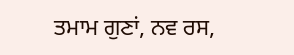ਤਮਾਮ ਗੁਣਾਂ, ਨਵ ਰਸ,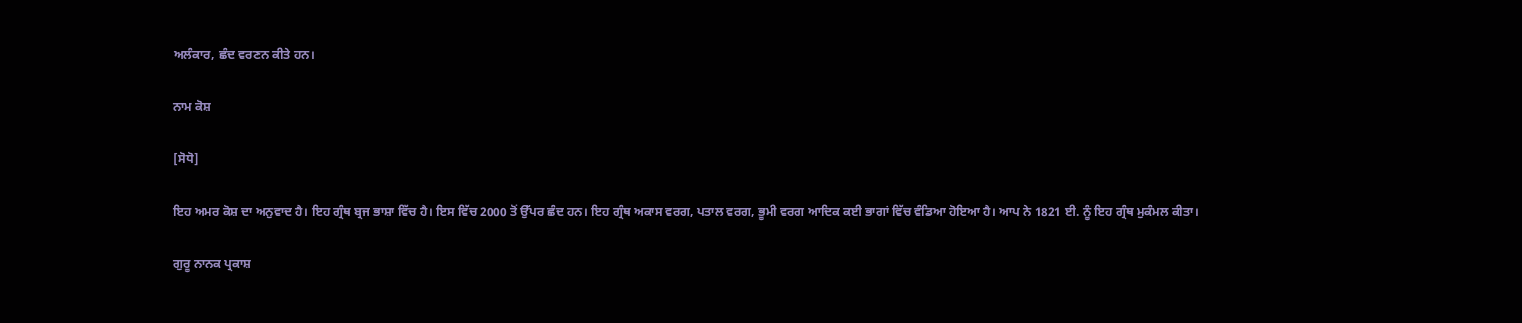ਅਲੰਕਾਰ, ਛੰਦ ਵਰਣਨ ਕੀਤੇ ਹਨ।

ਨਾਮ ਕੋਸ਼

[ਸੋਧੋ]

ਇਹ ਅਮਰ ਕੋਸ਼ ਦਾ ਅਨੁਵਾਦ ਹੈ। ਇਹ ਗ੍ਰੰਥ ਬ੍ਰਜ ਭਾਸ਼ਾ ਵਿੱਚ ਹੈ। ਇਸ ਵਿੱਚ 2000 ਤੋਂ ਉੱਪਰ ਛੰਦ ਹਨ। ਇਹ ਗ੍ਰੰਥ ਅਕਾਸ ਵਰਗ, ਪਤਾਲ ਵਰਗ, ਭੂਮੀ ਵਰਗ ਆਦਿਕ ਕਈ ਭਾਗਾਂ ਵਿੱਚ ਵੰਡਿਆ ਹੋਇਆ ਹੈ। ਆਪ ਨੇ 1821 ਈ. ਨੂੰ ਇਹ ਗ੍ਰੰਥ ਮੁਕੰਮਲ ਕੀਤਾ।

ਗੁਰੂ ਨਾਨਕ ਪ੍ਰਕਾਸ਼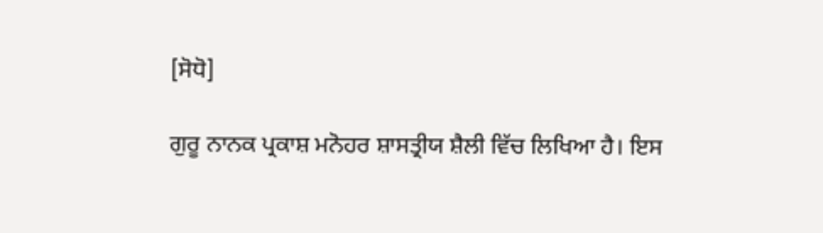[ਸੋਧੋ]

ਗੁਰੂ ਨਾਨਕ ਪ੍ਰਕਾਸ਼ ਮਨੋਹਰ ਸ਼ਾਸਤ੍ਰੀਯ ਸ਼ੈਲੀ ਵਿੱਚ ਲਿਖਿਆ ਹੈ। ਇਸ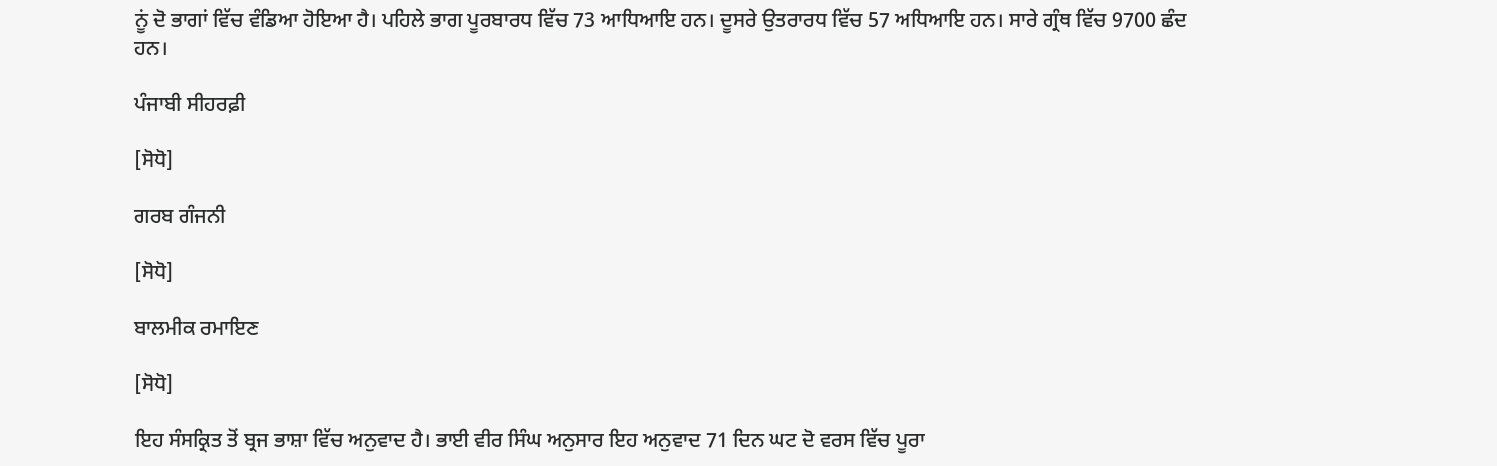ਨੂਂ ਦੋ ਭਾਗਾਂ ਵਿੱਚ ਵੰਡਿਆ ਹੋਇਆ ਹੈ। ਪਹਿਲੇ ਭਾਗ ਪੂਰਬਾਰਧ ਵਿੱਚ 73 ਆਧਿਆਇ ਹਨ। ਦੂਸਰੇ ਉਤਰਾਰਧ ਵਿੱਚ 57 ਅਧਿਆਇ ਹਨ। ਸਾਰੇ ਗ੍ਰੰਥ ਵਿੱਚ 9700 ਛੰਦ ਹਨ।

ਪੰਜਾਬੀ ਸੀਹਰਫ਼ੀ

[ਸੋਧੋ]

ਗਰਬ ਗੰਜਨੀ

[ਸੋਧੋ]

ਬਾਲਮੀਕ ਰਮਾਇਣ

[ਸੋਧੋ]

ਇਹ ਸੰਸਕ੍ਰਿਤ ਤੋਂ ਬ੍ਰਜ ਭਾਸ਼ਾ ਵਿੱਚ ਅਨੁਵਾਦ ਹੈ। ਭਾਈ ਵੀਰ ਸਿੰਘ ਅਨੁਸਾਰ ਇਹ ਅਨੁਵਾਦ 71 ਦਿਨ ਘਟ ਦੋ ਵਰਸ ਵਿੱਚ ਪੂਰਾ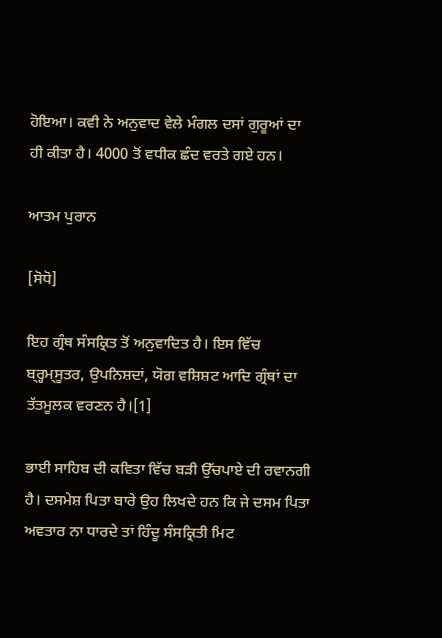ਹੋਇਆ। ਕਵੀ ਨੇ ਅਨੁਵਾਦ ਵੇਲੇ ਮੰਗਲ ਦਸਾਂ ਗੁਰੂਆਂ ਦਾ ਹੀ ਕੀਤਾ ਹੈ। 4000 ਤੋਂ ਵਧੀਕ ਛੰਦ ਵਰਤੇ ਗਏ ਹਨ।

ਆਤਮ ਪੁਰਾਨ

[ਸੋਧੋ]

ਇਹ ਗ੍ਰੰਥ ਸੰਸਕ੍ਰਿਤ ਤੋਂ ਅਨੁਵਾਦਿਤ ਹੈ। ਇਸ ਵਿੱਚ ਬ੍ਰ੍ਹਮ੍ਸੂਤਰ, ਉਪਨਿਸ਼ਦਾਂ, ਯੋਗ ਵਸ਼ਿਸ਼ਟ ਆਦਿ ਗ੍ਰੰਥਾਂ ਦਾ ਤੱਤਮੂਲਕ ਵਰਣਨ ਹੈ।[1]

ਭਾਈ ਸਾਹਿਬ ਦੀ ਕਵਿਤਾ ਵਿੱਚ ਬੜੀ ਉੱਚਪਾਏ ਦੀ ਰਵਾਨਗੀ ਹੈ। ਦਸਮੇਸ਼ ਪਿਤਾ ਬਾਰੇ ਉਹ ਲਿਖਦੇ ਹਨ ਕਿ ਜੇ ਦਸਮ ਪਿਤਾ ਅਵਤਾਰ ਨਾ ਧਾਰਦੇ ਤਾਂ ਹਿੰਦੂ ਸੰਸਕ੍ਰਿਤੀ ਮਿਟ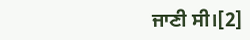ਜਾਣੀ ਸੀ।[2]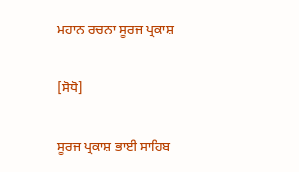ਮਹਾਨ ਰਚਨਾ ਸੂਰਜ ਪ੍ਰਕਾਸ਼

[ਸੋਧੋ]

ਸੂਰਜ ਪ੍ਰਕਾਸ਼ ਭਾਈ ਸਾਹਿਬ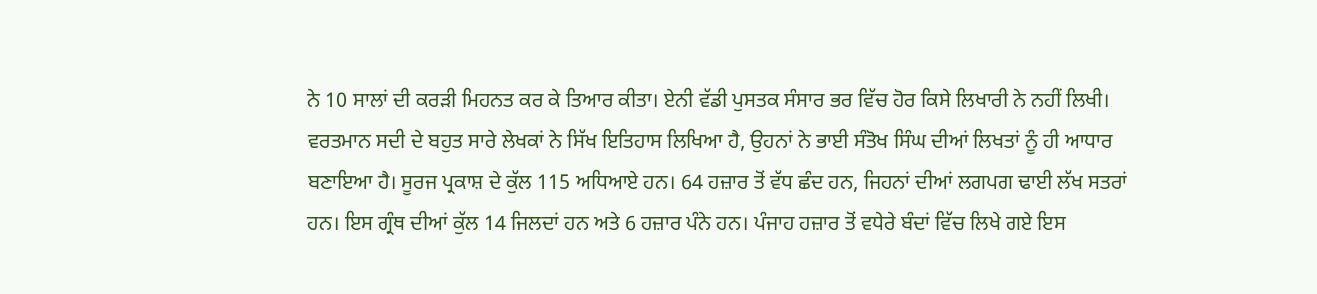ਨੇ 10 ਸਾਲਾਂ ਦੀ ਕਰੜੀ ਮਿਹਨਤ ਕਰ ਕੇ ਤਿਆਰ ਕੀਤਾ। ਏਨੀ ਵੱਡੀ ਪੁਸਤਕ ਸੰਸਾਰ ਭਰ ਵਿੱਚ ਹੋਰ ਕਿਸੇ ਲਿਖਾਰੀ ਨੇ ਨਹੀਂ ਲਿਖੀ। ਵਰਤਮਾਨ ਸਦੀ ਦੇ ਬਹੁਤ ਸਾਰੇ ਲੇਖਕਾਂ ਨੇ ਸਿੱਖ ਇਤਿਹਾਸ ਲਿਖਿਆ ਹੈ, ਉਹਨਾਂ ਨੇ ਭਾਈ ਸੰਤੋਖ ਸਿੰਘ ਦੀਆਂ ਲਿਖਤਾਂ ਨੂੰ ਹੀ ਆਧਾਰ ਬਣਾਇਆ ਹੈ। ਸੂਰਜ ਪ੍ਰਕਾਸ਼ ਦੇ ਕੁੱਲ 115 ਅਧਿਆਏ ਹਨ। 64 ਹਜ਼ਾਰ ਤੋਂ ਵੱਧ ਛੰਦ ਹਨ, ਜਿਹਨਾਂ ਦੀਆਂ ਲਗਪਗ ਢਾਈ ਲੱਖ ਸਤਰਾਂ ਹਨ। ਇਸ ਗ੍ਰੰਥ ਦੀਆਂ ਕੁੱਲ 14 ਜਿਲਦਾਂ ਹਨ ਅਤੇ 6 ਹਜ਼ਾਰ ਪੰਨੇ ਹਨ। ਪੰਜਾਹ ਹਜ਼ਾਰ ਤੋਂ ਵਧੇਰੇ ਬੰਦਾਂ ਵਿੱਚ ਲਿਖੇ ਗਏ ਇਸ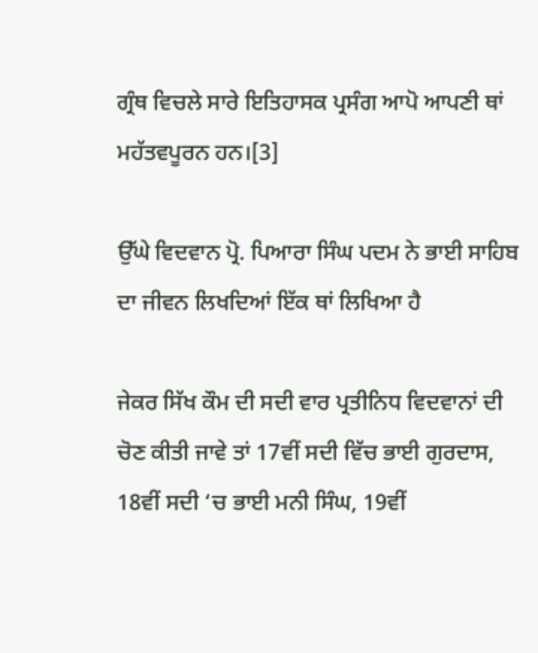ਗ੍ਰੰਥ ਵਿਚਲੇ ਸਾਰੇ ਇਤਿਹਾਸਕ ਪ੍ਰਸੰਗ ਆਪੋ ਆਪਣੀ ਥਾਂ ਮਹੱਤਵਪੂਰਨ ਹਨ।[3]

ਉੱਘੇ ਵਿਦਵਾਨ ਪ੍ਰੋ. ਪਿਆਰਾ ਸਿੰਘ ਪਦਮ ਨੇ ਭਾਈ ਸਾਹਿਬ ਦਾ ਜੀਵਨ ਲਿਖਦਿਆਂ ਇੱਕ ਥਾਂ ਲਿਖਿਆ ਹੈ

ਜੇਕਰ ਸਿੱਖ ਕੌਮ ਦੀ ਸਦੀ ਵਾਰ ਪ੍ਰਤੀਨਿਧ ਵਿਦਵਾਨਾਂ ਦੀ ਚੋਣ ਕੀਤੀ ਜਾਵੇ ਤਾਂ 17ਵੀਂ ਸਦੀ ਵਿੱਚ ਭਾਈ ਗੁਰਦਾਸ, 18ਵੀਂ ਸਦੀ ‘ਚ ਭਾਈ ਮਨੀ ਸਿੰਘ, 19ਵੀਂ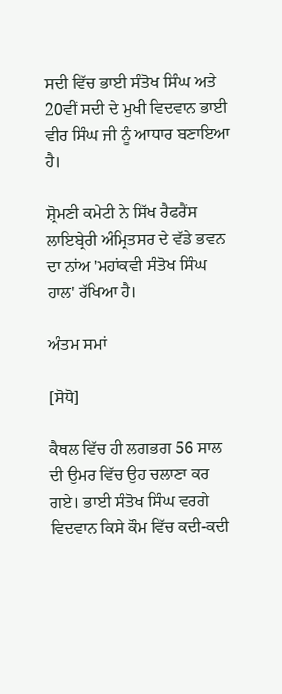ਸਦੀ ਵਿੱਚ ਭਾਈ ਸੰਤੋਖ ਸਿੰਘ ਅਤੇ 20ਵੀਂ ਸਦੀ ਦੇ ਮੁਖੀ ਵਿਦਵਾਨ ਭਾਈ ਵੀਰ ਸਿੰਘ ਜੀ ਨੂੰ ਆਧਾਰ ਬਣਾਇਆ ਹੈ।

ਸ਼੍ਰੋਮਣੀ ਕਮੇਟੀ ਨੇ ਸਿੱਖ ਰੈਫਰੈਂਸ ਲਾਇਬ੍ਰੇਰੀ ਅੰਮ੍ਰਿਤਸਰ ਦੇ ਵੱਡੇ ਭਵਨ ਦਾ ਨਾਂਅ 'ਮਹਾਂਕਵੀ ਸੰਤੋਖ ਸਿੰਘ ਹਾਲ' ਰੱਖਿਆ ਹੈ।

ਅੰਤਮ ਸਮਾਂ

[ਸੋਧੋ]

ਕੈਥਲ ਵਿੱਚ ਹੀ ਲਗਭਗ 56 ਸਾਲ ਦੀ ਉਮਰ ਵਿੱਚ ਉਹ ਚਲਾਣਾ ਕਰ ਗਏ। ਭਾਈ ਸੰਤੋਖ ਸਿੰਘ ਵਰਗੇ ਵਿਦਵਾਨ ਕਿਸੇ ਕੌਮ ਵਿੱਚ ਕਦੀ-ਕਦੀ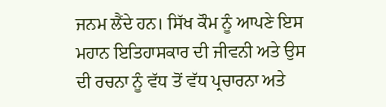ਜਨਮ ਲੈਂਦੇ ਹਨ। ਸਿੱਖ ਕੌਮ ਨੂੰ ਆਪਣੇ ਇਸ ਮਹਾਨ ਇਤਿਹਾਸਕਾਰ ਦੀ ਜੀਵਨੀ ਅਤੇ ਉਸ ਦੀ ਰਚਨਾ ਨੂੰ ਵੱਧ ਤੋਂ ਵੱਧ ਪ੍ਰਚਾਰਨਾ ਅਤੇ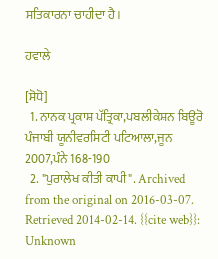ਸਤਿਕਾਰਨਾ ਚਾਹੀਦਾ ਹੈ।

ਹਵਾਲੇ

[ਸੋਧੋ]
  1. ਨਾਨਕ ਪ੍ਰਕਾਸ਼ ਪੱਤ੍ਰਿਕਾ,ਪਬਲੀਕੇਸ਼ਨ ਬਿਊਰੋ ਪੰਜਾਬੀ ਯੂਨੀਵਰਸਿਟੀ ਪਟਿਆਲਾ,ਜੂਨ 2007,ਪੰਨੇ 168-190
  2. "ਪੁਰਾਲੇਖ ਕੀਤੀ ਕਾਪੀ". Archived from the original on 2016-03-07. Retrieved 2014-02-14. {{cite web}}: Unknown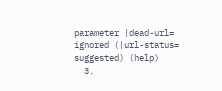parameter |dead-url= ignored (|url-status= suggested) (help)
  3.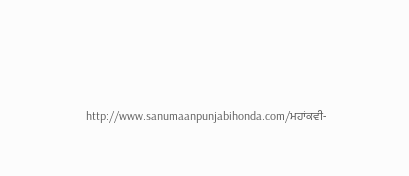http://www.sanumaanpunjabihonda.com/ਮਹਾਂਕਵੀ-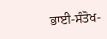ਭਾਈ-ਸੰਤੋਖ-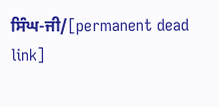ਸਿੰਘ-ਜੀ/[permanent dead link]